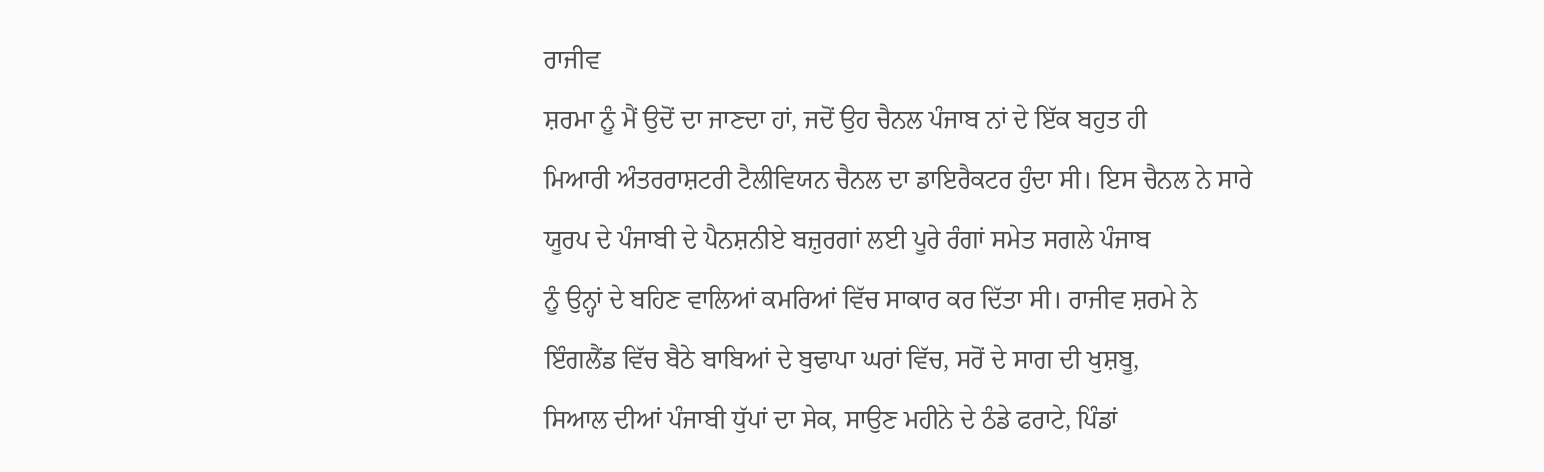ਰਾਜੀਵ
ਸ਼ਰਮਾ ਨੂੰ ਮੈਂ ਉਦੋਂ ਦਾ ਜਾਣਦਾ ਹਾਂ, ਜਦੋਂ ਉਹ ਚੈਨਲ ਪੰਜਾਬ ਨਾਂ ਦੇ ਇੱਕ ਬਹੁਤ ਹੀ
ਮਿਆਰੀ ਅੰਤਰਰਾਸ਼ਟਰੀ ਟੈਲੀਵਿਯਨ ਚੈਨਲ ਦਾ ਡਾਇਰੈਕਟਰ ਹੁੰਦਾ ਸੀ। ਇਸ ਚੈਨਲ ਨੇ ਸਾਰੇ
ਯੂਰਪ ਦੇ ਪੰਜਾਬੀ ਦੇ ਪੈਨਸ਼ਨੀਏ ਬਜ਼ੁਰਗਾਂ ਲਈ ਪੂਰੇ ਰੰਗਾਂ ਸਮੇਤ ਸਗਲੇ ਪੰਜਾਬ
ਨੂੰ ਉਨ੍ਹਾਂ ਦੇ ਬਹਿਣ ਵਾਲਿਆਂ ਕਮਰਿਆਂ ਵਿੱਚ ਸਾਕਾਰ ਕਰ ਦਿੱਤਾ ਸੀ। ਰਾਜੀਵ ਸ਼ਰਮੇ ਨੇ
ਇੰਗਲੈਂਡ ਵਿੱਚ ਬੈਠੇ ਬਾਬਿਆਂ ਦੇ ਬੁਢਾਪਾ ਘਰਾਂ ਵਿੱਚ, ਸਰੋਂ ਦੇ ਸਾਗ ਦੀ ਖੁਸ਼ਬੂ,
ਸਿਆਲ ਦੀਆਂ ਪੰਜਾਬੀ ਧੁੱਪਾਂ ਦਾ ਸੇਕ, ਸਾਉਣ ਮਹੀਨੇ ਦੇ ਠੰਡੇ ਫਰਾਟੇ, ਪਿੰਡਾਂ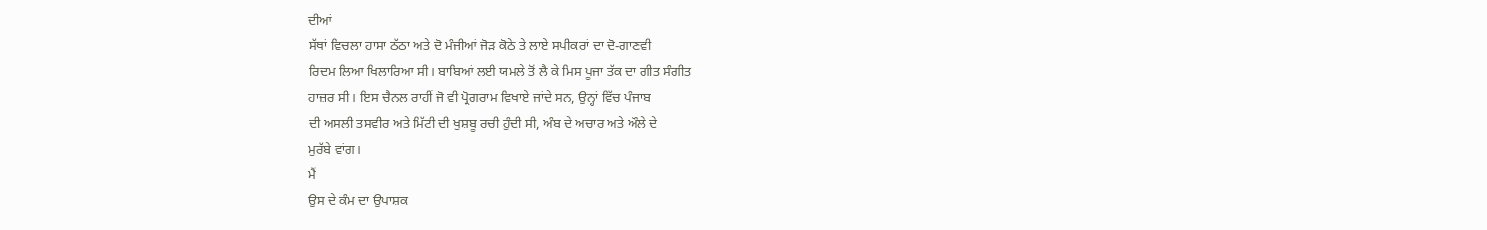ਦੀਆਂ
ਸੱਥਾਂ ਵਿਚਲਾ ਹਾਸਾ ਠੱਠਾ ਅਤੇ ਦੋ ਮੰਜੀਆਂ ਜੋੜ ਕੋਠੇ ਤੇ ਲਾਏ ਸਪੀਕਰਾਂ ਦਾ ਦੋ-ਗਾਣਵੀ
ਰਿਦਮ ਲਿਆ ਖਿਲਾਰਿਆ ਸੀ। ਬਾਬਿਆਂ ਲਈ ਯਮਲੇ ਤੋਂ ਲੈ ਕੇ ਮਿਸ ਪੂਜਾ ਤੱਕ ਦਾ ਗੀਤ ਸੰਗੀਤ
ਹਾਜ਼ਰ ਸੀ। ਇਸ ਚੈਨਲ ਰਾਹੀਂ ਜੋ ਵੀ ਪ੍ਰੋਗਰਾਮ ਵਿਖਾਏ ਜਾਂਦੇ ਸਨ, ਉਨ੍ਹਾਂ ਵਿੱਚ ਪੰਜਾਬ
ਦੀ ਅਸਲੀ ਤਸਵੀਰ ਅਤੇ ਮਿੱਟੀ ਦੀ ਖੁਸ਼ਬੂ ਰਚੀ ਹੁੰਦੀ ਸੀ, ਅੰਬ ਦੇ ਅਚਾਰ ਅਤੇ ਔਲੇ ਦੇ
ਮੁਰੱਬੇ ਵਾਂਗ।
ਮੈਂ
ਉਸ ਦੇ ਕੰਮ ਦਾ ਉਪਾਸ਼ਕ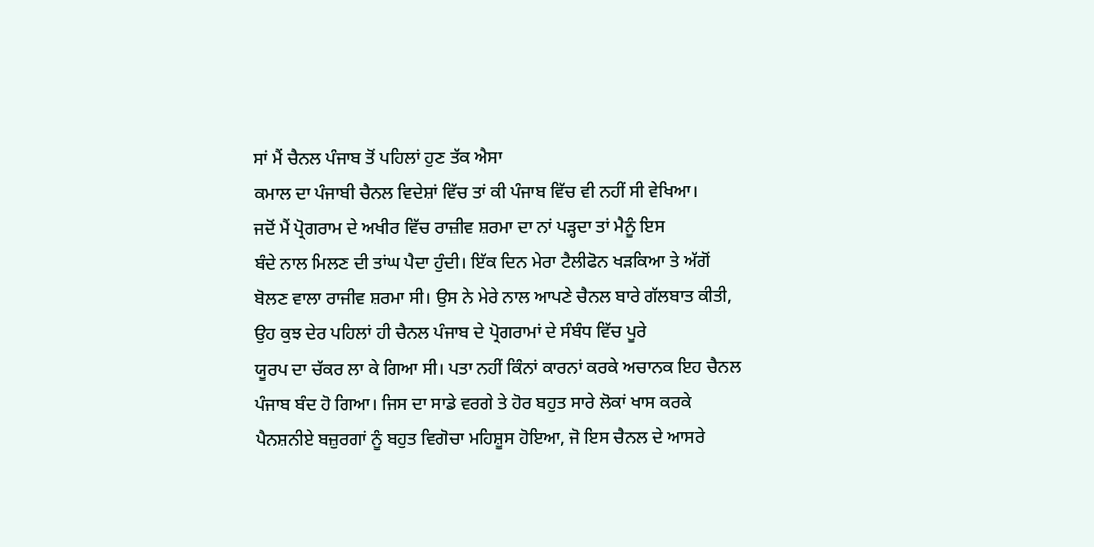ਸਾਂ ਮੈਂ ਚੈਨਲ ਪੰਜਾਬ ਤੋਂ ਪਹਿਲਾਂ ਹੁਣ ਤੱਕ ਐਸਾ
ਕਮਾਲ ਦਾ ਪੰਜਾਬੀ ਚੈਨਲ ਵਿਦੇਸ਼ਾਂ ਵਿੱਚ ਤਾਂ ਕੀ ਪੰਜਾਬ ਵਿੱਚ ਵੀ ਨਹੀਂ ਸੀ ਵੇਖਿਆ।
ਜਦੋਂ ਮੈਂ ਪ੍ਰੋਗਰਾਮ ਦੇ ਅਖੀਰ ਵਿੱਚ ਰਾਜ਼ੀਵ ਸ਼ਰਮਾ ਦਾ ਨਾਂ ਪੜ੍ਹਦਾ ਤਾਂ ਮੈਨੂੰ ਇਸ
ਬੰਦੇ ਨਾਲ ਮਿਲਣ ਦੀ ਤਾਂਘ ਪੈਦਾ ਹੁੰਦੀ। ਇੱਕ ਦਿਨ ਮੇਰਾ ਟੈਲੀਫੋਨ ਖੜਕਿਆ ਤੇ ਅੱਗੋਂ
ਬੋਲਣ ਵਾਲਾ ਰਾਜੀਵ ਸ਼ਰਮਾ ਸੀ। ਉਸ ਨੇ ਮੇਰੇ ਨਾਲ ਆਪਣੇ ਚੈਨਲ ਬਾਰੇ ਗੱਲਬਾਤ ਕੀਤੀ,
ਉਹ ਕੁਝ ਦੇਰ ਪਹਿਲਾਂ ਹੀ ਚੈਨਲ ਪੰਜਾਬ ਦੇ ਪ੍ਰੋਗਰਾਮਾਂ ਦੇ ਸੰਬੰਧ ਵਿੱਚ ਪੂਰੇ
ਯੂਰਪ ਦਾ ਚੱਕਰ ਲਾ ਕੇ ਗਿਆ ਸੀ। ਪਤਾ ਨਹੀਂ ਕਿੰਨਾਂ ਕਾਰਨਾਂ ਕਰਕੇ ਅਚਾਨਕ ਇਹ ਚੈਨਲ
ਪੰਜਾਬ ਬੰਦ ਹੋ ਗਿਆ। ਜਿਸ ਦਾ ਸਾਡੇ ਵਰਗੇ ਤੇ ਹੋਰ ਬਹੁਤ ਸਾਰੇ ਲੋਕਾਂ ਖਾਸ ਕਰਕੇ
ਪੈਨਸ਼ਨੀਏ ਬਜ਼ੁਰਗਾਂ ਨੂੰ ਬਹੁਤ ਵਿਗੋਚਾ ਮਹਿਸ਼ੂਸ ਹੋਇਆ, ਜੋ ਇਸ ਚੈਨਲ ਦੇ ਆਸਰੇ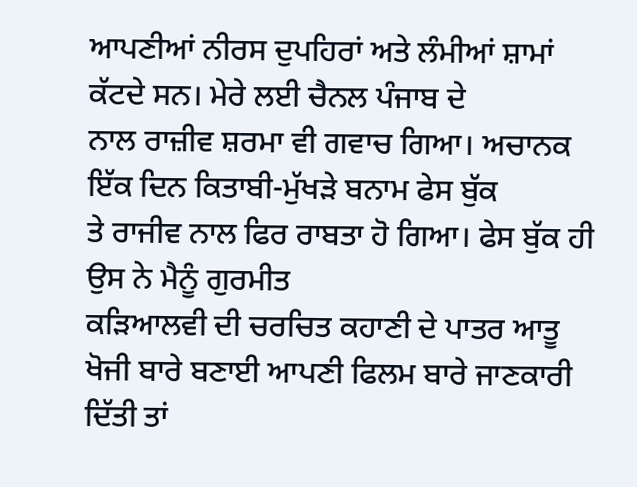ਆਪਣੀਆਂ ਨੀਰਸ ਦੁਪਹਿਰਾਂ ਅਤੇ ਲੰਮੀਆਂ ਸ਼ਾਮਾਂ ਕੱਟਦੇ ਸਨ। ਮੇਰੇ ਲਈ ਚੈਨਲ ਪੰਜਾਬ ਦੇ
ਨਾਲ ਰਾਜ਼ੀਵ ਸ਼ਰਮਾ ਵੀ ਗਵਾਚ ਗਿਆ। ਅਚਾਨਕ ਇੱਕ ਦਿਨ ਕਿਤਾਬੀ-ਮੁੱਖੜੇ ਬਨਾਮ ਫੇਸ ਬੁੱਕ
ਤੇ ਰਾਜੀਵ ਨਾਲ ਫਿਰ ਰਾਬਤਾ ਹੋ ਗਿਆ। ਫੇਸ ਬੁੱਕ ਹੀ ਉਸ ਨੇ ਮੈਨੂੰ ਗੁਰਮੀਤ
ਕੜਿਆਲਵੀ ਦੀ ਚਰਚਿਤ ਕਹਾਣੀ ਦੇ ਪਾਤਰ ਆਤੂ ਖੋਜੀ ਬਾਰੇ ਬਣਾਈ ਆਪਣੀ ਫਿਲਮ ਬਾਰੇ ਜਾਣਕਾਰੀ
ਦਿੱਤੀ ਤਾਂ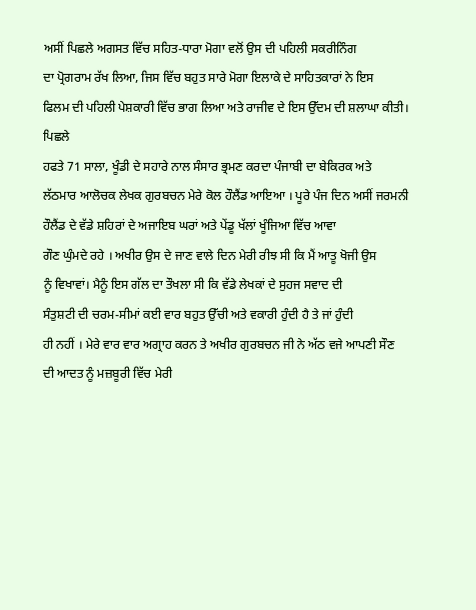ਅਸੀਂ ਪਿਛਲੇ ਅਗਸਤ ਵਿੱਚ ਸਹਿਤ-ਧਾਰਾ ਮੋਗਾ ਵਲੋਂ ਉਸ ਦੀ ਪਹਿਲੀ ਸਕਰੀਨਿੰਗ
ਦਾ ਪ੍ਰੋਗਰਾਮ ਰੱਖ ਲਿਆ, ਜਿਸ ਵਿੱਚ ਬਹੁਤ ਸਾਰੇ ਮੋਗਾ ਇਲਾਕੇ ਦੇ ਸਾਹਿਤਕਾਰਾਂ ਨੇ ਇਸ
ਫਿਲਮ ਦੀ ਪਹਿਲੀ ਪੇਸ਼ਕਾਰੀ ਵਿੱਚ ਭਾਗ ਲਿਆ ਅਤੇ ਰਾਜੀਵ ਦੇ ਇਸ ਉੱਦਮ ਦੀ ਸ਼ਲਾਘਾ ਕੀਤੀ।
ਪਿਛਲੇ
ਹਫਤੇ 71 ਸਾਲਾ, ਖੂੰਡੀ ਦੇ ਸਹਾਰੇ ਨਾਲ ਸੰਸਾਰ ਭ੍ਰਮਣ ਕਰਦਾ ਪੰਜਾਬੀ ਦਾ ਬੇਕਿਰਕ ਅਤੇ
ਲੱਠਮਾਰ ਆਲੋਚਕ ਲੇਖਕ ਗੁਰਬਚਨ ਮੇਰੇ ਕੋਲ ਹੌਲੈਂਡ ਆਇਆ । ਪੂਰੇ ਪੰਜ ਦਿਨ ਅਸੀਂ ਜਰਮਨੀ
ਹੌਲੈਂਡ ਦੇ ਵੱਡੇ ਸ਼ਹਿਰਾਂ ਦੇ ਅਜਾਇਬ ਘਰਾਂ ਅਤੇ ਪੇਂਡੂ ਖੱਲਾਂ ਖੂੰਜਿਆ ਵਿੱਚ ਆਵਾ
ਗੌਣ ਘੁੰਮਦੇ ਰਹੇ । ਅਖੀਰ ਉਸ ਦੇ ਜਾਣ ਵਾਲੇ ਦਿਨ ਮੇਰੀ ਰੀਝ ਸੀ ਕਿ ਮੈਂ ਆਤੂ ਖੋਜੀ ਉਸ
ਨੂੰ ਵਿਖਾਵਾਂ। ਮੈਨੂੰ ਇਸ ਗੱਲ ਦਾ ਤੌਖਲਾ ਸੀ ਕਿ ਵੱਡੇ ਲੇਖਕਾਂ ਦੇ ਸੁਹਜ ਸਵਾਦ ਦੀ
ਸੰਤੁਸ਼ਟੀ ਦੀ ਚਰਮ-ਸੀਮਾਂ ਕਈ ਵਾਰ ਬਹੁਤ ਉੱਚੀ ਅਤੇ ਵਕਾਰੀ ਹੁੰਦੀ ਹੈ ਤੇ ਜਾਂ ਹੁੰਦੀ
ਹੀ ਨਹੀਂ । ਮੇਰੇ ਵਾਰ ਵਾਰ ਅਗ੍ਰਾਹ ਕਰਨ ਤੇ ਅਖੀਰ ਗੁਰਬਚਨ ਜੀ ਨੇ ਅੱਠ ਵਜੇ ਆਪਣੀ ਸੌਣ
ਦੀ ਆਦਤ ਨੂੰ ਮਜ਼ਬੂਰੀ ਵਿੱਚ ਮੇਰੀ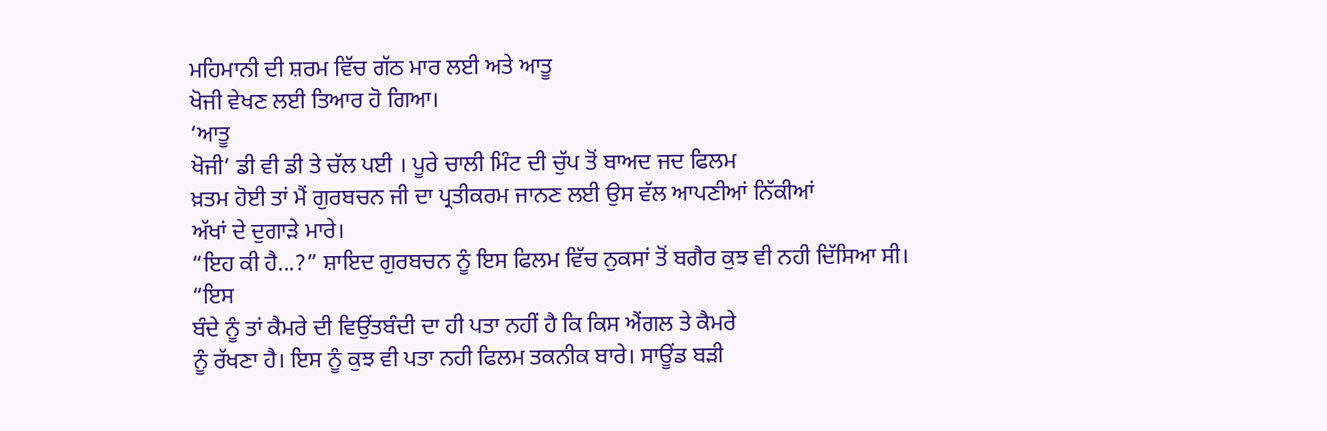ਮਹਿਮਾਨੀ ਦੀ ਸ਼ਰਮ ਵਿੱਚ ਗੱਠ ਮਾਰ ਲਈ ਅਤੇ ਆਤੂ
ਖੋਜੀ ਵੇਖਣ ਲਈ ਤਿਆਰ ਹੋ ਗਿਆ।
‘ਆਤੂ
ਖੋਜੀ’ ਡੀ ਵੀ ਡੀ ਤੇ ਚੱਲ ਪਈ । ਪੂਰੇ ਚਾਲੀ ਮਿੰਟ ਦੀ ਚੁੱਪ ਤੋਂ ਬਾਅਦ ਜਦ ਫਿਲਮ
ਖ਼ਤਮ ਹੋਈ ਤਾਂ ਮੈਂ ਗੁਰਬਚਨ ਜੀ ਦਾ ਪ੍ਰਤੀਕਰਮ ਜਾਨਣ ਲਈ ਉਸ ਵੱਲ ਆਪਣੀਆਂ ਨਿੱਕੀਆਂ
ਅੱਖਾਂ ਦੇ ਦੁਗਾੜੇ ਮਾਰੇ।
“ਇਹ ਕੀ ਹੈ...?” ਸ਼ਾਇਦ ਗੁਰਬਚਨ ਨੂੰ ਇਸ ਫਿਲਮ ਵਿੱਚ ਨੁਕਸਾਂ ਤੋਂ ਬਗੈਰ ਕੁਝ ਵੀ ਨਹੀ ਦਿੱਸਿਆ ਸੀ।
“ਇਸ
ਬੰਦੇ ਨੂੰ ਤਾਂ ਕੈਮਰੇ ਦੀ ਵਿਉਂਤਬੰਦੀ ਦਾ ਹੀ ਪਤਾ ਨਹੀਂ ਹੈ ਕਿ ਕਿਸ ਐਂਗਲ ਤੇ ਕੈਮਰੇ
ਨੂੰ ਰੱਖਣਾ ਹੈ। ਇਸ ਨੂੰ ਕੁਝ ਵੀ ਪਤਾ ਨਹੀ ਫਿਲਮ ਤਕਨੀਕ ਬਾਰੇ। ਸਾਊਂਡ ਬੜੀ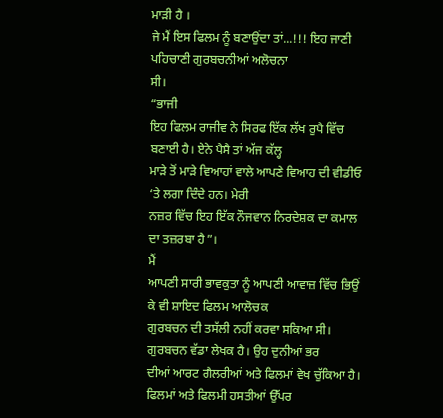ਮਾੜੀ ਹੈ ।
ਜੇ ਮੈਂ ਇਸ ਫਿਲਮ ਨੂੰ ਬਣਾਉਂਦਾ ਤਾਂ...!!! ਇਹ ਜਾਣੀ ਪਹਿਚਾਣੀ ਗੁਰਬਚਨੀਆਂ ਅਲੋਚਨਾ
ਸੀ।
“ਭਾਜੀ
ਇਹ ਫਿਲਮ ਰਾਜੀਵ ਨੇ ਸਿਰਫ ਇੱਕ ਲੱਖ ਰੁਪੈ ਵਿੱਚ ਬਣਾਈ ਹੈ। ਏਨੇ ਪੈਸੈ ਤਾਂ ਅੱਜ ਕੱਲ੍ਹ
ਮਾੜੇ ਤੋਂ ਮਾੜੇ ਵਿਆਹਾਂ ਵਾਲੇ ਆਪਣੇ ਵਿਆਹ ਦੀ ਵੀਡੀਓ ‘ਤੇ ਲਗਾ ਦਿੰਦੇ ਹਨ। ਮੇਰੀ
ਨਜ਼ਰ ਵਿੱਚ ਇਹ ਇੱਕ ਨੌਜਵਾਨ ਨਿਰਦੇਸ਼ਕ ਦਾ ਕਮਾਲ ਦਾ ਤਜ਼ਰਬਾ ਹੈ”।
ਮੈਂ
ਆਪਣੀ ਸਾਰੀ ਭਾਵਕੁਤਾ ਨੂੰ ਆਪਣੀ ਆਵਾਜ਼ ਵਿੱਚ ਭਿਉਂ ਕੇ ਵੀ ਸ਼ਾਇਦ ਫਿਲਮ ਆਲੋਚਕ
ਗੁਰਬਚਨ ਦੀ ਤਸੱਲੀ ਨਹੀਂ ਕਰਵਾ ਸਕਿਆ ਸੀ। ਗੁਰਬਚਨ ਵੱਡਾ ਲੇਖਕ ਹੈ। ਉਹ ਦੁਨੀਆਂ ਭਰ
ਦੀਆਂ ਆਰਟ ਗੈਲਰੀਆਂ ਅਤੇ ਫਿਲਮਾਂ ਵੇਖ ਚੁੱਕਿਆ ਹੈ। ਫਿਲਮਾਂ ਅਤੇ ਫਿਲਮੀ ਹਸਤੀਆਂ ਉੱਪਰ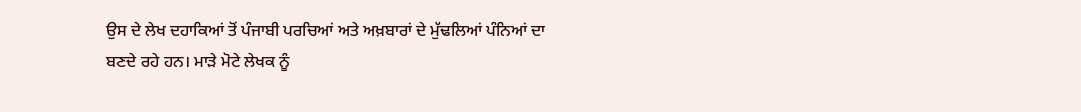ਉਸ ਦੇ ਲੇਖ ਦਹਾਕਿਆਂ ਤੋਂ ਪੰਜਾਬੀ ਪਰਚਿਆਂ ਅਤੇ ਅਖ਼ਬਾਰਾਂ ਦੇ ਮੁੱਢਲਿਆਂ ਪੰਨਿਆਂ ਦਾ
ਬਣਦੇ ਰਹੇ ਹਨ। ਮਾੜੇ ਮੋਟੇ ਲੇਖਕ ਨੂੰ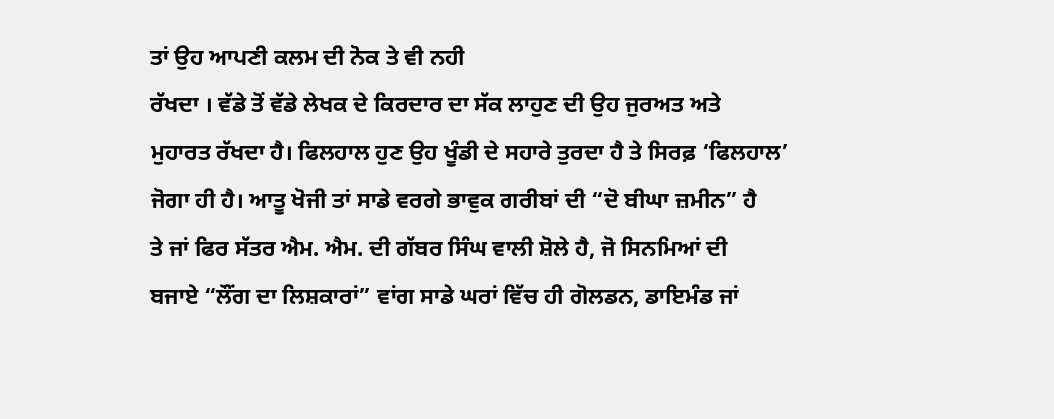ਤਾਂ ਉਹ ਆਪਣੀ ਕਲਮ ਦੀ ਨੋਕ ਤੇ ਵੀ ਨਹੀ
ਰੱਖਦਾ । ਵੱਡੇ ਤੋਂ ਵੱਡੇ ਲੇਖਕ ਦੇ ਕਿਰਦਾਰ ਦਾ ਸੱਕ ਲਾਹੁਣ ਦੀ ਉਹ ਜੁਰਅਤ ਅਤੇ
ਮੁਹਾਰਤ ਰੱਖਦਾ ਹੈ। ਫਿਲਹਾਲ ਹੁਣ ਉਹ ਖੂੰਡੀ ਦੇ ਸਹਾਰੇ ਤੁਰਦਾ ਹੈ ਤੇ ਸਿਰਫ਼ ‘ਫਿਲਹਾਲ’
ਜੋਗਾ ਹੀ ਹੈ। ਆਤੂ ਖੋਜੀ ਤਾਂ ਸਾਡੇ ਵਰਗੇ ਭਾਵੁਕ ਗਰੀਬਾਂ ਦੀ “ਦੋ ਬੀਘਾ ਜ਼ਮੀਨ” ਹੈ
ਤੇ ਜਾਂ ਫਿਰ ਸੱਤਰ ਐਮ. ਐਮ. ਦੀ ਗੱਬਰ ਸਿੰਘ ਵਾਲੀ ਸ਼ੋਲੇ ਹੈ, ਜੋ ਸਿਨਮਿਆਂ ਦੀ
ਬਜਾਏ “ਲੌਂਗ ਦਾ ਲਿਸ਼ਕਾਰਾਂ” ਵਾਂਗ ਸਾਡੇ ਘਰਾਂ ਵਿੱਚ ਹੀ ਗੋਲਡਨ, ਡਾਇਮੰਡ ਜਾਂ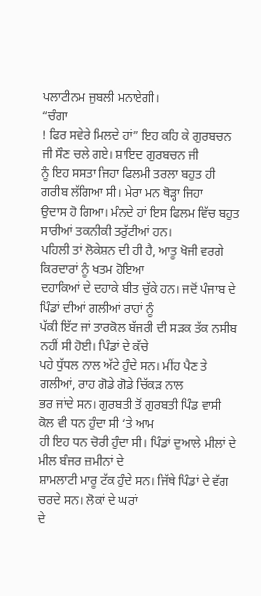ਪਲਾਟੀਨਮ ਜੁਬਲੀ ਮਨਾਏਗੀ।
“ਚੰਗਾ
! ਫਿਰ ਸਵੇਰੇ ਮਿਲਦੇ ਹਾਂ” ਇਹ ਕਹਿ ਕੇ ਗੁਰਬਚਨ ਜੀ ਸੌਣ ਚਲੇ ਗਏ। ਸ਼ਾਇਦ ਗੁਰਬਚਨ ਜੀ
ਨੂੰ ਇਹ ਸਸਤਾ ਜਿਹਾ ਫਿਲਮੀ ਤਰਲਾ ਬਹੁਤ ਹੀ ਗਰੀਬ ਲੱਗਿਆ ਸੀ। ਮੇਰਾ ਮਨ ਥੋੜ੍ਹਾ ਜਿਹਾ
ਉਦਾਸ ਹੋ ਗਿਆ। ਮੰਨਦੇ ਹਾਂ ਇਸ ਫਿਲਮ ਵਿੱਚ ਬਹੁਤ ਸਾਰੀਆਂ ਤਕਨੀਕੀ ਤਰੁੱਟੀਆਂ ਹਨ।
ਪਹਿਲੀ ਤਾਂ ਲੋਕੇਸ਼ਨ ਦੀ ਹੀ ਹੈ, ਆਤੂ ਖੋਜੀ ਵਰਗੇ ਕਿਰਦਾਰਾਂ ਨੂੰ ਖਤਮ ਹੋਇਆ
ਦਹਾਕਿਆਂ ਦੇ ਦਹਾਕੇ ਬੀਤ ਚੁੱਕੇ ਹਨ। ਜਦੋਂ ਪੰਜਾਬ ਦੇ ਪਿੰਡਾਂ ਦੀਆਂ ਗਲੀਆਂ ਰਾਹਾਂ ਨੂੰ
ਪੱਕੀ ਇੱਟ ਜਾਂ ਤਾਰਕੋਲ ਬੱਜਰੀ ਦੀ ਸੜਕ ਤੱਕ ਨਸੀਬ ਨਹੀਂ ਸੀ ਹੋਈ। ਪਿੰਡਾਂ ਦੇ ਕੱਚੇ
ਪਹੇ ਧੁੱਧਲ ਨਾਲ ਅੱਟੇ ਹੁੰਦੇ ਸਨ। ਮੀਂਹ ਪੈਣ ਤੇ ਗਲੀਆਂ, ਰਾਹ ਗੋਡੇ ਗੋਡੇ ਚਿੱਕੜ ਨਾਲ
ਭਰ ਜਾਂਦੇ ਸਨ। ਗੁਰਬਤੀ ਤੋਂ ਗੁਰਬਤੀ ਪਿੰਡ ਵਾਸੀ ਕੋਲ ਵੀ ਧਨ ਹੁੰਦਾ ਸੀ ‘ਤੇ ਆਮ
ਹੀ ਇਹ ਧਨ ਚੋਰੀ ਹੁੰਦਾ ਸੀ। ਪਿੰਡਾਂ ਦੁਆਲੇ ਮੀਲਾਂ ਦੇ ਮੀਲ ਬੰਜਰ ਜ਼ਮੀਨਾਂ ਦੇ
ਸ਼ਾਮਲਾਟੀ ਮਾਰੂ ਟੱਕ ਹੁੰਦੇ ਸਨ। ਜਿੱਥੇ ਪਿੰਡਾਂ ਦੇ ਵੱਗ ਚਰਦੇ ਸਨ। ਲੋਕਾਂ ਦੇ ਘਰਾਂ
ਦੇ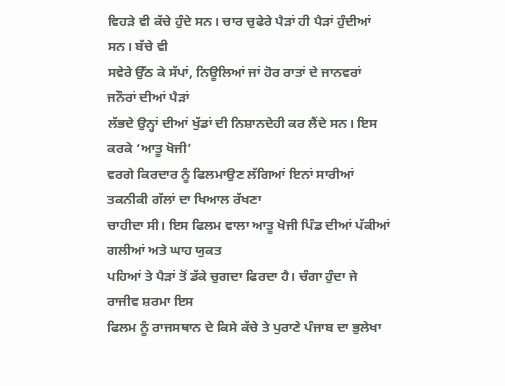ਵਿਹੜੇ ਵੀ ਕੱਚੇ ਹੁੰਦੇ ਸਨ। ਚਾਰ ਚੁਫੇਰੇ ਪੈੜਾਂ ਹੀ ਪੈੜਾਂ ਹੁੰਦੀਆਂ ਸਨ। ਬੱਚੇ ਵੀ
ਸਵੇਰੇ ਉੱਠ ਕੇ ਸੱਪਾਂ, ਨਿਊਲਿਆਂ ਜਾਂ ਹੋਰ ਰਾਤਾਂ ਦੇ ਜਾਨਵਰਾਂ ਜਨੌਰਾਂ ਦੀਆਂ ਪੈੜਾਂ
ਲੱਭਦੇ ਉਨ੍ਹਾਂ ਦੀਆਂ ਖੁੱਡਾਂ ਦੀ ਨਿਸ਼ਾਨਦੇਹੀ ਕਰ ਲੈਂਦੇ ਸਨ। ਇਸ ਕਰਕੇ ‘ਆਤੂ ਖੋਜੀ’
ਵਰਗੇ ਕਿਰਦਾਰ ਨੂੰ ਫਿਲਮਾਉਣ ਲੱਗਿਆਂ ਇਨਾਂ ਸਾਰੀਆਂ ਤਕਨੀਕੀ ਗੱਲਾਂ ਦਾ ਖਿਆਲ ਰੱਖਣਾ
ਚਾਹੀਦਾ ਸੀ। ਇਸ ਫਿਲਮ ਵਾਲਾ ਆਤੂ ਖੋਜੀ ਪਿੰਡ ਦੀਆਂ ਪੱਕੀਆਂ ਗਲੀਆਂ ਅਤੇ ਘਾਹ ਯੁਕਤ
ਪਹਿਆਂ ਤੇ ਪੈੜਾਂ ਤੋਂ ਡੱਕੇ ਚੁਗਦਾ ਫਿਰਦਾ ਹੈ। ਚੰਗਾ ਹੁੰਦਾ ਜੇ ਰਾਜੀਵ ਸ਼ਰਮਾ ਇਸ
ਫਿਲਮ ਨੂੰ ਰਾਜਸਥਾਨ ਦੇ ਕਿਸੇ ਕੱਚੇ ਤੇ ਪੁਰਾਣੇ ਪੰਜਾਬ ਦਾ ਭੁਲੇਖਾ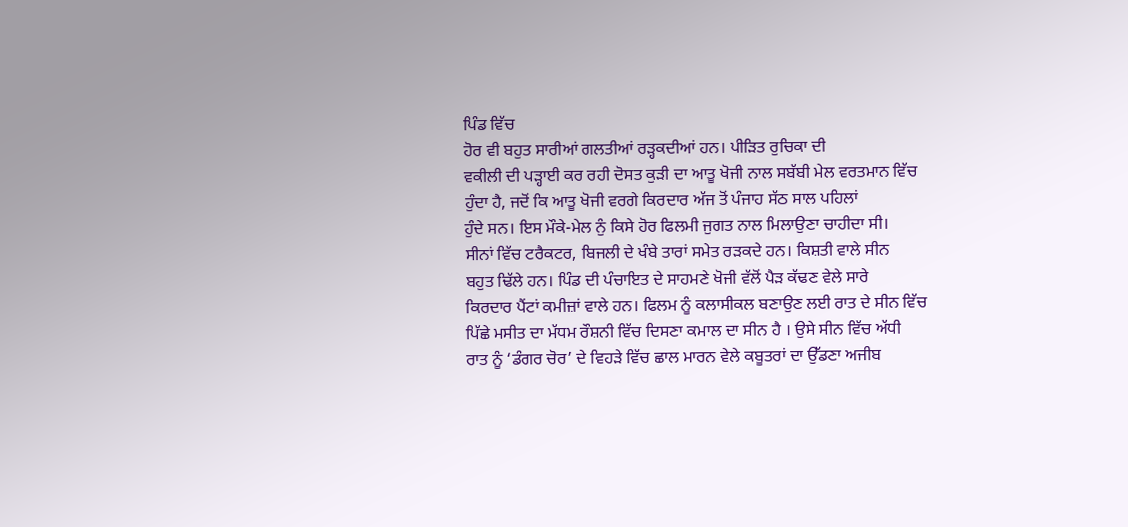ਪਿੰਡ ਵਿੱਚ
ਹੋਰ ਵੀ ਬਹੁਤ ਸਾਰੀਆਂ ਗਲਤੀਆਂ ਰੜ੍ਹਕਦੀਆਂ ਹਨ। ਪੀੜਿਤ ਰੁਚਿਕਾ ਦੀ
ਵਕੀਲੀ ਦੀ ਪੜ੍ਹਾਈ ਕਰ ਰਹੀ ਦੋਸਤ ਕੁੜੀ ਦਾ ਆਤੂ ਖੋਜੀ ਨਾਲ ਸਬੱਬੀ ਮੇਲ ਵਰਤਮਾਨ ਵਿੱਚ
ਹੁੰਦਾ ਹੈ, ਜਦੋਂ ਕਿ ਆਤੂ ਖੋਜੀ ਵਰਗੇ ਕਿਰਦਾਰ ਅੱਜ ਤੋਂ ਪੰਜਾਹ ਸੱਠ ਸਾਲ ਪਹਿਲਾਂ
ਹੁੰਦੇ ਸਨ। ਇਸ ਮੌਕੇ-ਮੇਲ ਨੁੰ ਕਿਸੇ ਹੋਰ ਫਿਲਮੀ ਜੁਗਤ ਨਾਲ ਮਿਲਾਉਣਾ ਚਾਹੀਦਾ ਸੀ।
ਸੀਨਾਂ ਵਿੱਚ ਟਰੈਕਟਰ, ਬਿਜਲੀ ਦੇ ਖੰਬੇ ਤਾਰਾਂ ਸਮੇਤ ਰੜਕਦੇ ਹਨ। ਕਿਸ਼ਤੀ ਵਾਲੇ ਸੀਨ
ਬਹੁਤ ਢਿੱਲੇ ਹਨ। ਪਿੰਡ ਦੀ ਪੰਚਾਇਤ ਦੇ ਸਾਹਮਣੇ ਖੋਜੀ ਵੱਲੋਂ ਪੈੜ ਕੱਢਣ ਵੇਲੇ ਸਾਰੇ
ਕਿਰਦਾਰ ਪੈਂਟਾਂ ਕਮੀਜ਼ਾਂ ਵਾਲੇ ਹਨ। ਫਿਲਮ ਨੂੰ ਕਲਾਸੀਕਲ ਬਣਾਉਣ ਲਈ ਰਾਤ ਦੇ ਸੀਨ ਵਿੱਚ
ਪਿੱਛੇ ਮਸੀਤ ਦਾ ਮੱਧਮ ਰੌਸ਼ਨੀ ਵਿੱਚ ਦਿਸਣਾ ਕਮਾਲ ਦਾ ਸੀਨ ਹੈ । ਉਸੇ ਸੀਨ ਵਿੱਚ ਅੱਧੀ
ਰਾਤ ਨੂੰ ‘ਡੰਗਰ ਚੋਰ’ ਦੇ ਵਿਹੜੇ ਵਿੱਚ ਛਾਲ ਮਾਰਨ ਵੇਲੇ ਕਬੂਤਰਾਂ ਦਾ ਉੱਡਣਾ ਅਜੀਬ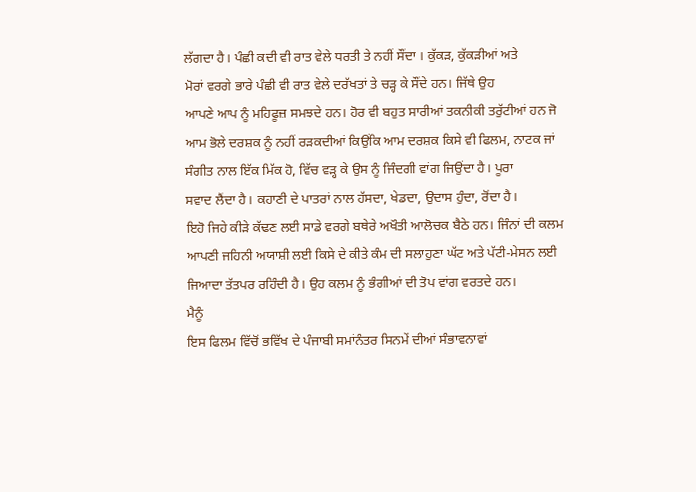ਲੱਗਦਾ ਹੈ। ਪੰਛੀ ਕਦੀ ਵੀ ਰਾਤ ਵੇਲੇ ਧਰਤੀ ਤੇ ਨਹੀਂ ਸੌਂਦਾ । ਕੁੱਕੜ, ਕੁੱਕੜੀਆਂ ਅਤੇ
ਮੋਰਾਂ ਵਰਗੇ ਭਾਰੇ ਪੰਛੀ ਵੀ ਰਾਤ ਵੇਲੇ ਦਰੱਖਤਾਂ ਤੇ ਚੜ੍ਹ ਕੇ ਸੌਂਦੇ ਹਨ। ਜਿੱਥੇ ਉਹ
ਆਪਣੇ ਆਪ ਨੂੰ ਮਹਿਫੂਜ਼ ਸਮਝਦੇ ਹਨ। ਹੋਰ ਵੀ ਬਹੁਤ ਸਾਰੀਆਂ ਤਕਨੀਕੀ ਤਰੁੱਟੀਆਂ ਹਨ ਜੋ
ਆਮ ਭੋਲੇ ਦਰਸ਼ਕ ਨੂੰ ਨਹੀਂ ਰੜਕਦੀਆਂ ਕਿਉਂਕਿ ਆਮ ਦਰਸ਼ਕ ਕਿਸੇ ਵੀ ਫਿਲਮ, ਨਾਟਕ ਜਾਂ
ਸੰਗੀਤ ਨਾਲ ਇੱਕ ਮਿੱਕ ਹੋ, ਵਿੱਚ ਵੜ੍ਹ ਕੇ ਉਸ ਨੂੰ ਜਿੰਦਗੀ ਵਾਂਗ ਜਿਉਂਦਾ ਹੈ। ਪੂਰਾ
ਸਵਾਦ ਲੈਂਦਾ ਹੈ। ਕਹਾਣੀ ਦੇ ਪਾਤਰਾਂ ਨਾਲ ਹੱਸਦਾ, ਖੇਡਦਾ, ਉਦਾਸ ਹੁੰਦਾ, ਰੋਂਦਾ ਹੈ।
ਇਹੋ ਜਿਹੇ ਕੀੜੇ ਕੱਢਣ ਲਈ ਸਾਡੇ ਵਰਗੇ ਬਥੇਰੇ ਅਖੌਤੀ ਆਲੋਚਕ ਬੈਠੇ ਹਨ। ਜਿੰਨਾਂ ਦੀ ਕਲਮ
ਆਪਣੀ ਜਹਿਨੀ ਅਯਾਸ਼ੀ ਲਈ ਕਿਸੇ ਦੇ ਕੀਤੇ ਕੰਮ ਦੀ ਸਲਾਹੁਣਾ ਘੱਟ ਅਤੇ ਪੱਟੀ-ਮੇਸਨ ਲਈ
ਜਿਆਦਾ ਤੱਤਪਰ ਰਹਿੰਦੀ ਹੈ। ਉਹ ਕਲਮ ਨੂੰ ਭੰਗੀਆਂ ਦੀ ਤੋਪ ਵਾਂਗ ਵਰਤਦੇ ਹਨ।
ਮੈਨੂੰ
ਇਸ ਫਿਲਮ ਵਿੱਚੋਂ ਭਵਿੱਖ ਦੇ ਪੰਜਾਬੀ ਸਮਾਂਨੰਤਰ ਸਿਨਮੇਂ ਦੀਆਂ ਸੰਭਾਵਨਾਵਾਂ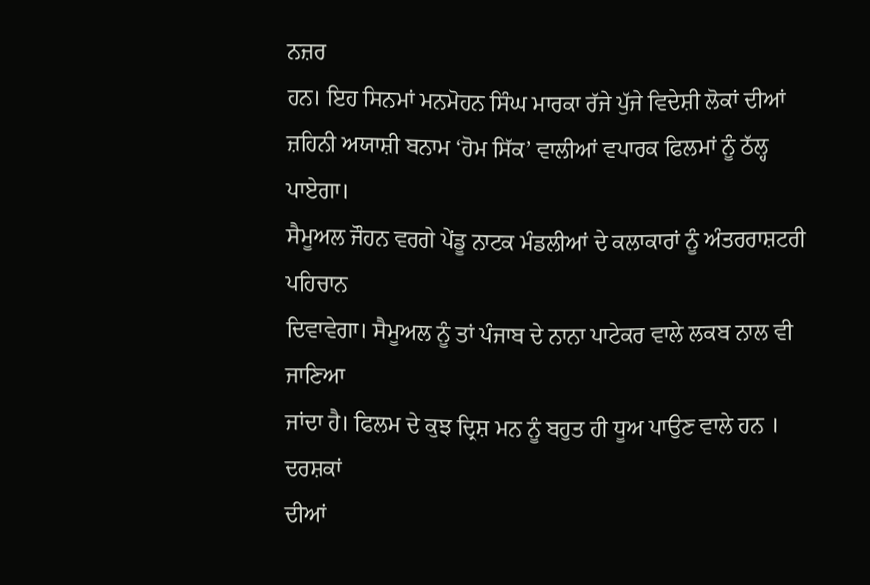ਨਜ਼ਰ
ਹਨ। ਇਹ ਸਿਨਮਾਂ ਮਨਮੋਹਨ ਸਿੰਘ ਮਾਰਕਾ ਰੱਜੇ ਪੁੱਜੇ ਵਿਦੇਸ਼ੀ ਲੋਕਾਂ ਦੀਆਂ
ਜ਼ਹਿਨੀ ਅਯਾਸ਼ੀ ਬਨਾਮ ‘ਹੋਮ ਸਿੱਕ’ ਵਾਲੀਆਂ ਵਪਾਰਕ ਫਿਲਮਾਂ ਨੂੰ ਠੱਲ੍ਹ ਪਾਏਗਾ।
ਸੈਮੂਅਲ ਜੌਹਨ ਵਰਗੇ ਪੇਂਡੂ ਨਾਟਕ ਮੰਡਲੀਆਂ ਦੇ ਕਲਾਕਾਰਾਂ ਨੂੰ ਅੰਤਰਰਾਸ਼ਟਰੀ ਪਹਿਚਾਨ
ਦਿਵਾਵੇਗਾ। ਸੈਮੂਅਲ ਨੂੰ ਤਾਂ ਪੰਜਾਬ ਦੇ ਨਾਨਾ ਪਾਟੇਕਰ ਵਾਲੇ ਲਕਬ ਨਾਲ ਵੀ ਜਾਣਿਆ
ਜਾਂਦਾ ਹੈ। ਫਿਲਮ ਦੇ ਕੁਝ ਦ੍ਰਿਸ਼ ਮਨ ਨੂੰ ਬਹੁਤ ਹੀ ਧੂਅ ਪਾਉਣ ਵਾਲੇ ਹਨ । ਦਰਸ਼ਕਾਂ
ਦੀਆਂ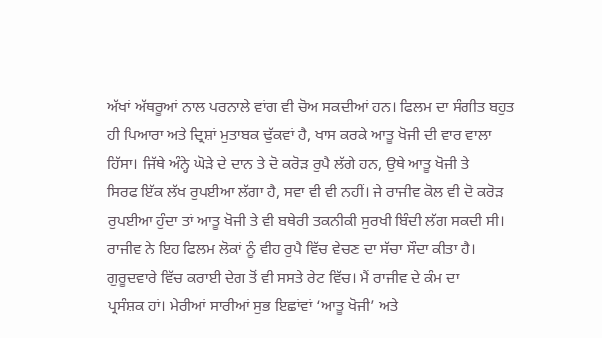ਅੱਖਾਂ ਅੱਥਰੂਆਂ ਨਾਲ ਪਰਨਾਲੇ ਵਾਂਗ ਵੀ ਚੋਅ ਸਕਦੀਆਂ ਹਨ। ਫਿਲਮ ਦਾ ਸੰਗੀਤ ਬਹੁਤ
ਹੀ ਪਿਆਰਾ ਅਤੇ ਦ੍ਰਿਸ਼ਾਂ ਮੁਤਾਬਕ ਢੁੱਕਵਾਂ ਹੈ, ਖਾਸ ਕਰਕੇ ਆਤੂ ਖੋਜੀ ਦੀ ਵਾਰ ਵਾਲਾ
ਹਿੱਸਾ। ਜਿੱਥੇ ਅੰਨ੍ਹੇ ਘੋੜੇ ਦੇ ਦਾਨ ਤੇ ਦੋ ਕਰੋੜ ਰੁਪੈ ਲੱਗੇ ਹਨ, ਉਥੇ ਆਤੂ ਖੋਜੀ ਤੇ
ਸਿਰਫ ਇੱਕ ਲੱਖ ਰੁਪਈਆ ਲੱਗਾ ਹੈ, ਸਵਾ ਵੀ ਵੀ ਨਹੀਂ। ਜੇ ਰਾਜੀਵ ਕੋਲ ਵੀ ਦੋ ਕਰੋੜ
ਰੁਪਈਆ ਹੁੰਦਾ ਤਾਂ ਆਤੂ ਖੋਜੀ ਤੇ ਵੀ ਬਥੇਰੀ ਤਕਨੀਕੀ ਸੁਰਖੀ ਬਿੰਦੀ ਲੱਗ ਸਕਦੀ ਸੀ।
ਰਾਜੀਵ ਨੇ ਇਹ ਫਿਲਮ ਲੋਕਾਂ ਨੂੰ ਵੀਹ ਰੁਪੈ ਵਿੱਚ ਵੇਚਣ ਦਾ ਸੱਚਾ ਸੌਦਾ ਕੀਤਾ ਹੈ।
ਗੁਰੂਦਵਾਰੇ ਵਿੱਚ ਕਰਾਈ ਦੇਗ ਤੋਂ ਵੀ ਸਸਤੇ ਰੇਟ ਵਿੱਚ। ਮੈਂ ਰਾਜੀਵ ਦੇ ਕੰਮ ਦਾ
ਪ੍ਰਸੰਸ਼ਕ ਹਾਂ। ਮੇਰੀਆਂ ਸਾਰੀਆਂ ਸੁਭ ਇਛਾਂਵਾਂ ‘ਆਤੂ ਖੋਜੀ’ ਅਤੇ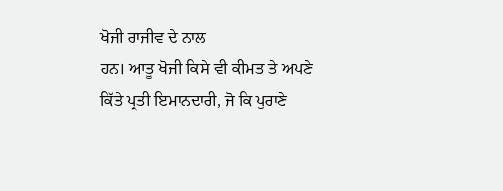ਖੋਜੀ ਰਾਜੀਵ ਦੇ ਨਾਲ
ਹਨ। ਆਤੂ ਖੋਜੀ ਕਿਸੇ ਵੀ ਕੀਮਤ ਤੇ ਅਪਣੇ ਕਿੱਤੇ ਪ੍ਰਤੀ ਇਮਾਨਦਾਰੀ, ਜੋ ਕਿ ਪੁਰਾਣੇ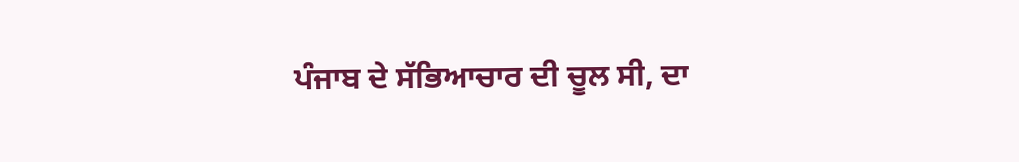ਪੰਜਾਬ ਦੇ ਸੱਭਿਆਚਾਰ ਦੀ ਚੂਲ ਸੀ, ਦਾ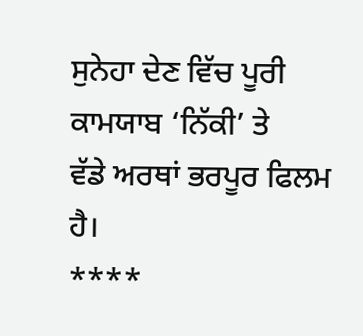ਸੁਨੇਹਾ ਦੇਣ ਵਿੱਚ ਪੂਰੀ ਕਾਮਯਾਬ ‘ਨਿੱਕੀ’ ਤੇ
ਵੱਡੇ ਅਰਥਾਂ ਭਰਪੂਰ ਫਿਲਮ ਹੈ।
****